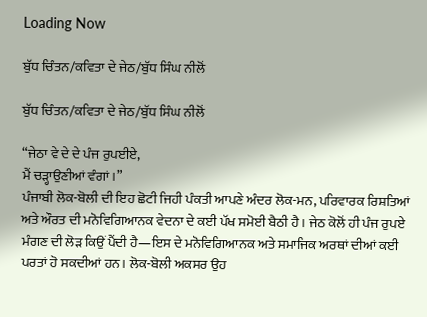Loading Now

ਬੁੱਧ ਚਿੰਤਨ/ਕਵਿਤਾ ਦੇ ਜੇਠ/ਬੁੱਧ ਸਿੰਘ ਨੀਲੋਂ

ਬੁੱਧ ਚਿੰਤਨ/ਕਵਿਤਾ ਦੇ ਜੇਠ/ਬੁੱਧ ਸਿੰਘ ਨੀਲੋਂ

“ਜੇਠਾ ਵੇ ਦੇ ਦੇ ਪੰਜ ਰੁਪਈਏ,
ਮੈਂ ਚੜ੍ਹਾਉਣੀਆਂ ਵੰਗਾਂ।”
ਪੰਜਾਬੀ ਲੋਕ-ਬੋਲੀ ਦੀ ਇਹ ਛੋਟੀ ਜਿਹੀ ਪੰਕਤੀ ਆਪਣੇ ਅੰਦਰ ਲੋਕ-ਮਨ, ਪਰਿਵਾਰਕ ਰਿਸ਼ਤਿਆਂ ਅਤੇ ਔਰਤ ਦੀ ਮਨੋਵਿਗਿਆਨਕ ਵੇਦਨਾ ਦੇ ਕਈ ਪੱਖ ਸਮੋਈ ਬੈਠੀ ਹੈ। ਜੇਠ ਕੋਲੋਂ ਹੀ ਪੰਜ ਰੁਪਏ ਮੰਗਣ ਦੀ ਲੋੜ ਕਿਉਂ ਪੈਂਦੀ ਹੈ—ਇਸ ਦੇ ਮਨੋਵਿਗਿਆਨਕ ਅਤੇ ਸਮਾਜਿਕ ਅਰਥਾਂ ਦੀਆਂ ਕਈ ਪਰਤਾਂ ਹੋ ਸਕਦੀਆਂ ਹਨ। ਲੋਕ-ਬੋਲੀ ਅਕਸਰ ਉਹ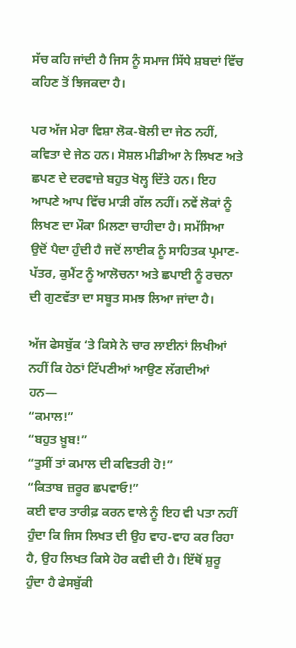ਸੱਚ ਕਹਿ ਜਾਂਦੀ ਹੈ ਜਿਸ ਨੂੰ ਸਮਾਜ ਸਿੱਧੇ ਸ਼ਬਦਾਂ ਵਿੱਚ ਕਹਿਣ ਤੋਂ ਝਿਜਕਦਾ ਹੈ।

ਪਰ ਅੱਜ ਮੇਰਾ ਵਿਸ਼ਾ ਲੋਕ-ਬੋਲੀ ਦਾ ਜੇਠ ਨਹੀਂ, ਕਵਿਤਾ ਦੇ ਜੇਠ ਹਨ। ਸੋਸ਼ਲ ਮੀਡੀਆ ਨੇ ਲਿਖਣ ਅਤੇ ਛਪਣ ਦੇ ਦਰਵਾਜ਼ੇ ਬਹੁਤ ਖੋਲ੍ਹ ਦਿੱਤੇ ਹਨ। ਇਹ ਆਪਣੇ ਆਪ ਵਿੱਚ ਮਾੜੀ ਗੱਲ ਨਹੀਂ। ਨਵੇਂ ਲੋਕਾਂ ਨੂੰ ਲਿਖਣ ਦਾ ਮੌਕਾ ਮਿਲਣਾ ਚਾਹੀਦਾ ਹੈ। ਸਮੱਸਿਆ ਉਦੋਂ ਪੈਦਾ ਹੁੰਦੀ ਹੈ ਜਦੋਂ ਲਾਈਕ ਨੂੰ ਸਾਹਿਤਕ ਪ੍ਰਮਾਣ-ਪੱਤਰ, ਕੁਮੈਂਟ ਨੂੰ ਆਲੋਚਨਾ ਅਤੇ ਛਪਾਈ ਨੂੰ ਰਚਨਾ ਦੀ ਗੁਣਵੱਤਾ ਦਾ ਸਬੂਤ ਸਮਝ ਲਿਆ ਜਾਂਦਾ ਹੈ।

ਅੱਜ ਫੇਸਬੁੱਕ ‘ਤੇ ਕਿਸੇ ਨੇ ਚਾਰ ਲਾਈਨਾਂ ਲਿਖੀਆਂ ਨਹੀਂ ਕਿ ਹੇਠਾਂ ਟਿੱਪਣੀਆਂ ਆਉਣ ਲੱਗਦੀਆਂ ਹਨ—
“ਕਮਾਲ!”
“ਬਹੁਤ ਖ਼ੂਬ!”
“ਤੁਸੀਂ ਤਾਂ ਕਮਾਲ ਦੀ ਕਵਿਤਰੀ ਹੋ!”
“ਕਿਤਾਬ ਜ਼ਰੂਰ ਛਪਵਾਓ!”
ਕਈ ਵਾਰ ਤਾਰੀਫ਼ ਕਰਨ ਵਾਲੇ ਨੂੰ ਇਹ ਵੀ ਪਤਾ ਨਹੀਂ ਹੁੰਦਾ ਕਿ ਜਿਸ ਲਿਖਤ ਦੀ ਉਹ ਵਾਹ-ਵਾਹ ਕਰ ਰਿਹਾ ਹੈ, ਉਹ ਲਿਖਤ ਕਿਸੇ ਹੋਰ ਕਵੀ ਦੀ ਹੈ। ਇੱਥੋਂ ਸ਼ੁਰੂ ਹੁੰਦਾ ਹੈ ਫੇਸਬੁੱਕੀ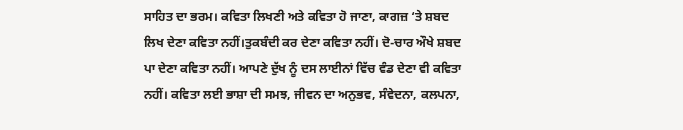ਸਾਹਿਤ ਦਾ ਭਰਮ। ਕਵਿਤਾ ਲਿਖਣੀ ਅਤੇ ਕਵਿਤਾ ਹੋ ਜਾਣਾ, ਕਾਗਜ਼ ‘ਤੇ ਸ਼ਬਦ ਲਿਖ ਦੇਣਾ ਕਵਿਤਾ ਨਹੀਂ।ਤੁਕਬੰਦੀ ਕਰ ਦੇਣਾ ਕਵਿਤਾ ਨਹੀਂ। ਦੋ-ਚਾਰ ਔਖੇ ਸ਼ਬਦ ਪਾ ਦੇਣਾ ਕਵਿਤਾ ਨਹੀਂ। ਆਪਣੇ ਦੁੱਖ ਨੂੰ ਦਸ ਲਾਈਨਾਂ ਵਿੱਚ ਵੰਡ ਦੇਣਾ ਵੀ ਕਵਿਤਾ ਨਹੀਂ। ਕਵਿਤਾ ਲਈ ਭਾਸ਼ਾ ਦੀ ਸਮਝ, ਜੀਵਨ ਦਾ ਅਨੁਭਵ, ਸੰਵੇਦਨਾ, ਕਲਪਨਾ,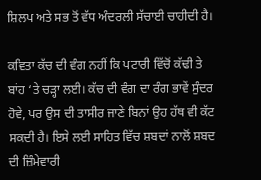ਸ਼ਿਲਪ ਅਤੇ ਸਭ ਤੋਂ ਵੱਧ ਅੰਦਰਲੀ ਸੱਚਾਈ ਚਾਹੀਦੀ ਹੈ।

ਕਵਿਤਾ ਕੱਚ ਦੀ ਵੰਗ ਨਹੀਂ ਕਿ ਪਟਾਰੀ ਵਿੱਚੋਂ ਕੱਢੀ ਤੇ ਬਾਂਹ ‘ਤੇ ਚੜ੍ਹਾ ਲਈ। ਕੱਚ ਦੀ ਵੰਗ ਦਾ ਰੰਗ ਭਾਵੇਂ ਸੁੰਦਰ ਹੋਵੇ, ਪਰ ਉਸ ਦੀ ਤਾਸੀਰ ਜਾਣੇ ਬਿਨਾਂ ਉਹ ਹੱਥ ਵੀ ਕੱਟ ਸਕਦੀ ਹੈ। ਇਸੇ ਲਈ ਸਾਹਿਤ ਵਿੱਚ ਸ਼ਬਦਾਂ ਨਾਲੋਂ ਸ਼ਬਦ ਦੀ ਜ਼ਿੰਮੇਵਾਰੀ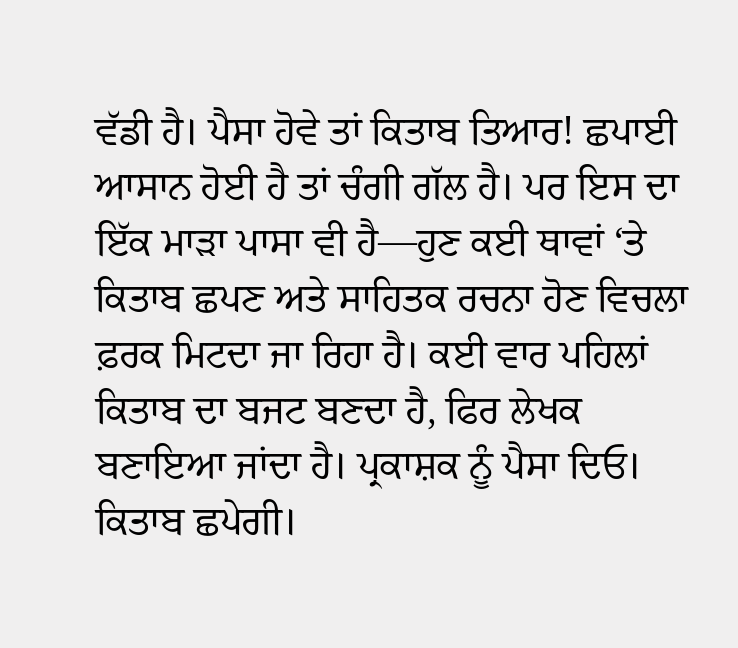ਵੱਡੀ ਹੈ। ਪੈਸਾ ਹੋਵੇ ਤਾਂ ਕਿਤਾਬ ਤਿਆਰ! ਛਪਾਈ ਆਸਾਨ ਹੋਈ ਹੈ ਤਾਂ ਚੰਗੀ ਗੱਲ ਹੈ। ਪਰ ਇਸ ਦਾ ਇੱਕ ਮਾੜਾ ਪਾਸਾ ਵੀ ਹੈ—ਹੁਣ ਕਈ ਥਾਵਾਂ ‘ਤੇ ਕਿਤਾਬ ਛਪਣ ਅਤੇ ਸਾਹਿਤਕ ਰਚਨਾ ਹੋਣ ਵਿਚਲਾ ਫ਼ਰਕ ਮਿਟਦਾ ਜਾ ਰਿਹਾ ਹੈ। ਕਈ ਵਾਰ ਪਹਿਲਾਂ ਕਿਤਾਬ ਦਾ ਬਜਟ ਬਣਦਾ ਹੈ, ਫਿਰ ਲੇਖਕ ਬਣਾਇਆ ਜਾਂਦਾ ਹੈ। ਪ੍ਰਕਾਸ਼ਕ ਨੂੰ ਪੈਸਾ ਦਿਓ। ਕਿਤਾਬ ਛਪੇਗੀ।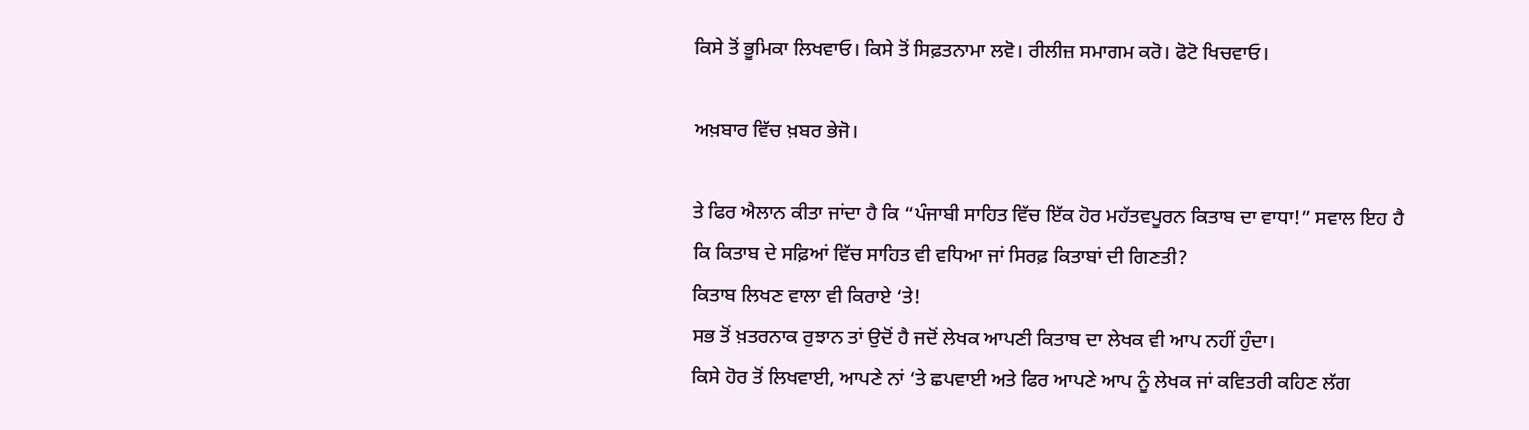ਕਿਸੇ ਤੋਂ ਭੂਮਿਕਾ ਲਿਖਵਾਓ। ਕਿਸੇ ਤੋਂ ਸਿਫ਼ਤਨਾਮਾ ਲਵੋ। ਰੀਲੀਜ਼ ਸਮਾਗਮ ਕਰੋ। ਫੋਟੋ ਖਿਚਵਾਓ।

ਅਖ਼ਬਾਰ ਵਿੱਚ ਖ਼ਬਰ ਭੇਜੋ।

ਤੇ ਫਿਰ ਐਲਾਨ ਕੀਤਾ ਜਾਂਦਾ ਹੈ ਕਿ “ਪੰਜਾਬੀ ਸਾਹਿਤ ਵਿੱਚ ਇੱਕ ਹੋਰ ਮਹੱਤਵਪੂਰਨ ਕਿਤਾਬ ਦਾ ਵਾਧਾ!” ਸਵਾਲ ਇਹ ਹੈ ਕਿ ਕਿਤਾਬ ਦੇ ਸਫ਼ਿਆਂ ਵਿੱਚ ਸਾਹਿਤ ਵੀ ਵਧਿਆ ਜਾਂ ਸਿਰਫ਼ ਕਿਤਾਬਾਂ ਦੀ ਗਿਣਤੀ?
ਕਿਤਾਬ ਲਿਖਣ ਵਾਲਾ ਵੀ ਕਿਰਾਏ ‘ਤੇ!
ਸਭ ਤੋਂ ਖ਼ਤਰਨਾਕ ਰੁਝਾਨ ਤਾਂ ਉਦੋਂ ਹੈ ਜਦੋਂ ਲੇਖਕ ਆਪਣੀ ਕਿਤਾਬ ਦਾ ਲੇਖਕ ਵੀ ਆਪ ਨਹੀਂ ਹੁੰਦਾ।
ਕਿਸੇ ਹੋਰ ਤੋਂ ਲਿਖਵਾਈ, ਆਪਣੇ ਨਾਂ ‘ਤੇ ਛਪਵਾਈ ਅਤੇ ਫਿਰ ਆਪਣੇ ਆਪ ਨੂੰ ਲੇਖਕ ਜਾਂ ਕਵਿਤਰੀ ਕਹਿਣ ਲੱਗ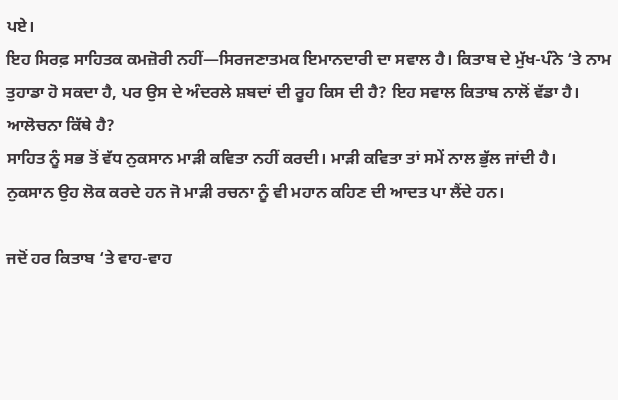ਪਏ।
ਇਹ ਸਿਰਫ਼ ਸਾਹਿਤਕ ਕਮਜ਼ੋਰੀ ਨਹੀਂ—ਸਿਰਜਣਾਤਮਕ ਇਮਾਨਦਾਰੀ ਦਾ ਸਵਾਲ ਹੈ। ਕਿਤਾਬ ਦੇ ਮੁੱਖ-ਪੰਨੇ ‘ਤੇ ਨਾਮ ਤੁਹਾਡਾ ਹੋ ਸਕਦਾ ਹੈ, ਪਰ ਉਸ ਦੇ ਅੰਦਰਲੇ ਸ਼ਬਦਾਂ ਦੀ ਰੂਹ ਕਿਸ ਦੀ ਹੈ? ਇਹ ਸਵਾਲ ਕਿਤਾਬ ਨਾਲੋਂ ਵੱਡਾ ਹੈ।
ਆਲੋਚਨਾ ਕਿੱਥੇ ਹੈ?
ਸਾਹਿਤ ਨੂੰ ਸਭ ਤੋਂ ਵੱਧ ਨੁਕਸਾਨ ਮਾੜੀ ਕਵਿਤਾ ਨਹੀਂ ਕਰਦੀ। ਮਾੜੀ ਕਵਿਤਾ ਤਾਂ ਸਮੇਂ ਨਾਲ ਭੁੱਲ ਜਾਂਦੀ ਹੈ।
ਨੁਕਸਾਨ ਉਹ ਲੋਕ ਕਰਦੇ ਹਨ ਜੋ ਮਾੜੀ ਰਚਨਾ ਨੂੰ ਵੀ ਮਹਾਨ ਕਹਿਣ ਦੀ ਆਦਤ ਪਾ ਲੈਂਦੇ ਹਨ।

ਜਦੋਂ ਹਰ ਕਿਤਾਬ ‘ਤੇ ਵਾਹ-ਵਾਹ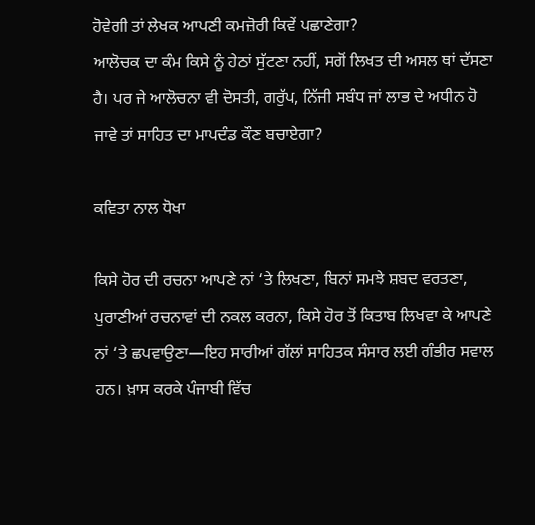ਹੋਵੇਗੀ ਤਾਂ ਲੇਖਕ ਆਪਣੀ ਕਮਜ਼ੋਰੀ ਕਿਵੇਂ ਪਛਾਣੇਗਾ?
ਆਲੋਚਕ ਦਾ ਕੰਮ ਕਿਸੇ ਨੂੰ ਹੇਠਾਂ ਸੁੱਟਣਾ ਨਹੀਂ, ਸਗੋਂ ਲਿਖਤ ਦੀ ਅਸਲ ਥਾਂ ਦੱਸਣਾ ਹੈ। ਪਰ ਜੇ ਆਲੋਚਨਾ ਵੀ ਦੋਸਤੀ, ਗਰੁੱਪ, ਨਿੱਜੀ ਸਬੰਧ ਜਾਂ ਲਾਭ ਦੇ ਅਧੀਨ ਹੋ ਜਾਵੇ ਤਾਂ ਸਾਹਿਤ ਦਾ ਮਾਪਦੰਡ ਕੌਣ ਬਚਾਏਗਾ?

ਕਵਿਤਾ ਨਾਲ ਧੋਖਾ

ਕਿਸੇ ਹੋਰ ਦੀ ਰਚਨਾ ਆਪਣੇ ਨਾਂ ‘ਤੇ ਲਿਖਣਾ, ਬਿਨਾਂ ਸਮਝੇ ਸ਼ਬਦ ਵਰਤਣਾ, ਪੁਰਾਣੀਆਂ ਰਚਨਾਵਾਂ ਦੀ ਨਕਲ ਕਰਨਾ, ਕਿਸੇ ਹੋਰ ਤੋਂ ਕਿਤਾਬ ਲਿਖਵਾ ਕੇ ਆਪਣੇ ਨਾਂ ‘ਤੇ ਛਪਵਾਉਣਾ—ਇਹ ਸਾਰੀਆਂ ਗੱਲਾਂ ਸਾਹਿਤਕ ਸੰਸਾਰ ਲਈ ਗੰਭੀਰ ਸਵਾਲ ਹਨ। ਖ਼ਾਸ ਕਰਕੇ ਪੰਜਾਬੀ ਵਿੱਚ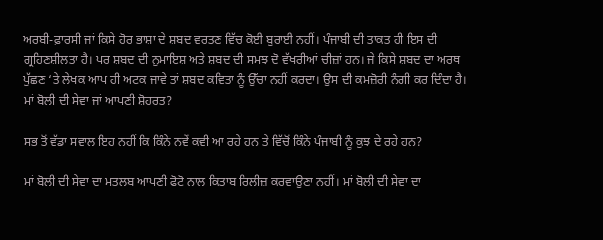ਅਰਬੀ-ਫ਼ਾਰਸੀ ਜਾਂ ਕਿਸੇ ਹੋਰ ਭਾਸ਼ਾ ਦੇ ਸ਼ਬਦ ਵਰਤਣ ਵਿੱਚ ਕੋਈ ਬੁਰਾਈ ਨਹੀਂ। ਪੰਜਾਬੀ ਦੀ ਤਾਕਤ ਹੀ ਇਸ ਦੀ ਗ੍ਰਹਿਣਸ਼ੀਲਤਾ ਹੈ। ਪਰ ਸ਼ਬਦ ਦੀ ਨੁਮਾਇਸ਼ ਅਤੇ ਸ਼ਬਦ ਦੀ ਸਮਝ ਦੋ ਵੱਖਰੀਆਂ ਚੀਜ਼ਾਂ ਹਨ। ਜੇ ਕਿਸੇ ਸ਼ਬਦ ਦਾ ਅਰਥ ਪੁੱਛਣ ‘ਤੇ ਲੇਖਕ ਆਪ ਹੀ ਅਟਕ ਜਾਵੇ ਤਾਂ ਸ਼ਬਦ ਕਵਿਤਾ ਨੂੰ ਉੱਚਾ ਨਹੀਂ ਕਰਦਾ। ਉਸ ਦੀ ਕਮਜ਼ੋਰੀ ਨੰਗੀ ਕਰ ਦਿੰਦਾ ਹੈ। ਮਾਂ ਬੋਲੀ ਦੀ ਸੇਵਾ ਜਾਂ ਆਪਣੀ ਸ਼ੋਹਰਤ?

ਸਭ ਤੋਂ ਵੱਡਾ ਸਵਾਲ ਇਹ ਨਹੀਂ ਕਿ ਕਿੰਨੇ ਨਵੇਂ ਕਵੀ ਆ ਰਹੇ ਹਨ ਤੇ ਵਿੱਚੋਂ ਕਿੰਨੇ ਪੰਜਾਬੀ ਨੂੰ ਕੁਝ ਦੇ ਰਹੇ ਹਨ?

ਮਾਂ ਬੋਲੀ ਦੀ ਸੇਵਾ ਦਾ ਮਤਲਬ ਆਪਣੀ ਫੋਟੋ ਨਾਲ ਕਿਤਾਬ ਰਿਲੀਜ਼ ਕਰਵਾਉਣਾ ਨਹੀਂ। ਮਾਂ ਬੋਲੀ ਦੀ ਸੇਵਾ ਦਾ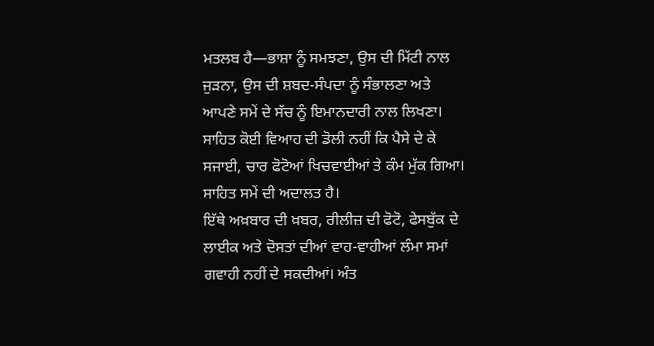ਮਤਲਬ ਹੈ—ਭਾਸ਼ਾ ਨੂੰ ਸਮਝਣਾ, ਉਸ ਦੀ ਮਿੱਟੀ ਨਾਲ ਜੁੜਨਾ, ਉਸ ਦੀ ਸ਼ਬਦ-ਸੰਪਦਾ ਨੂੰ ਸੰਭਾਲਣਾ ਅਤੇ ਆਪਣੇ ਸਮੇਂ ਦੇ ਸੱਚ ਨੂੰ ਇਮਾਨਦਾਰੀ ਨਾਲ ਲਿਖਣਾ। ਸਾਹਿਤ ਕੋਈ ਵਿਆਹ ਦੀ ਡੋਲੀ ਨਹੀਂ ਕਿ ਪੈਸੇ ਦੇ ਕੇ ਸਜਾਈ, ਚਾਰ ਫੋਟੋਆਂ ਖਿਚਵਾਈਆਂ ਤੇ ਕੰਮ ਮੁੱਕ ਗਿਆ।
ਸਾਹਿਤ ਸਮੇਂ ਦੀ ਅਦਾਲਤ ਹੈ।
ਇੱਥੇ ਅਖ਼ਬਾਰ ਦੀ ਖ਼ਬਰ, ਰੀਲੀਜ਼ ਦੀ ਫੋਟੋ, ਫੇਸਬੁੱਕ ਦੇ ਲਾਈਕ ਅਤੇ ਦੋਸਤਾਂ ਦੀਆਂ ਵਾਹ-ਵਾਹੀਆਂ ਲੰਮਾ ਸਮਾਂ ਗਵਾਹੀ ਨਹੀਂ ਦੇ ਸਕਦੀਆਂ। ਅੰਤ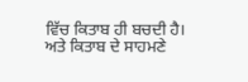ਵਿੱਚ ਕਿਤਾਬ ਹੀ ਬਚਦੀ ਹੈ। ਅਤੇ ਕਿਤਾਬ ਦੇ ਸਾਹਮਣੇ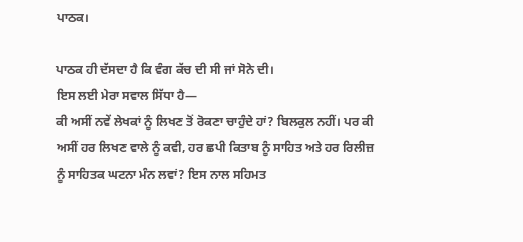ਪਾਠਕ।

ਪਾਠਕ ਹੀ ਦੱਸਦਾ ਹੈ ਕਿ ਵੰਗ ਕੱਚ ਦੀ ਸੀ ਜਾਂ ਸੋਨੇ ਦੀ।
ਇਸ ਲਈ ਮੇਰਾ ਸਵਾਲ ਸਿੱਧਾ ਹੈ—
ਕੀ ਅਸੀਂ ਨਵੇਂ ਲੇਖਕਾਂ ਨੂੰ ਲਿਖਣ ਤੋਂ ਰੋਕਣਾ ਚਾਹੁੰਦੇ ਹਾਂ? ਬਿਲਕੁਲ ਨਹੀਂ। ਪਰ ਕੀ ਅਸੀਂ ਹਰ ਲਿਖਣ ਵਾਲੇ ਨੂੰ ਕਵੀ, ਹਰ ਛਪੀ ਕਿਤਾਬ ਨੂੰ ਸਾਹਿਤ ਅਤੇ ਹਰ ਰਿਲੀਜ਼ ਨੂੰ ਸਾਹਿਤਕ ਘਟਨਾ ਮੰਨ ਲਵਾਂ? ਇਸ ਨਾਲ ਸਹਿਮਤ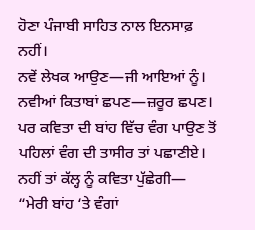ਹੋਣਾ ਪੰਜਾਬੀ ਸਾਹਿਤ ਨਾਲ ਇਨਸਾਫ਼ ਨਹੀਂ।
ਨਵੇਂ ਲੇਖਕ ਆਉਣ—ਜੀ ਆਇਆਂ ਨੂੰ।
ਨਵੀਆਂ ਕਿਤਾਬਾਂ ਛਪਣ—ਜ਼ਰੂਰ ਛਪਣ।
ਪਰ ਕਵਿਤਾ ਦੀ ਬਾਂਹ ਵਿੱਚ ਵੰਗ ਪਾਉਣ ਤੋਂ ਪਹਿਲਾਂ ਵੰਗ ਦੀ ਤਾਸੀਰ ਤਾਂ ਪਛਾਣੀਏ।
ਨਹੀਂ ਤਾਂ ਕੱਲ੍ਹ ਨੂੰ ਕਵਿਤਾ ਪੁੱਛੇਗੀ—
“ਮੇਰੀ ਬਾਂਹ ‘ਤੇ ਵੰਗਾਂ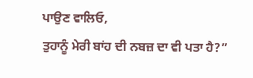ਪਾਉਣ ਵਾਲਿਓ,
ਤੁਹਾਨੂੰ ਮੇਰੀ ਬਾਂਹ ਦੀ ਨਬਜ਼ ਦਾ ਵੀ ਪਤਾ ਹੈ?”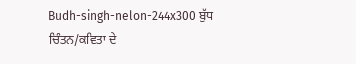Budh-singh-nelon-244x300 ਬੁੱਧ ਚਿੰਤਨ/ਕਵਿਤਾ ਦੇ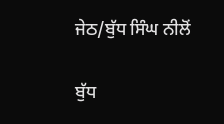ਜੇਠ/ਬੁੱਧ ਸਿੰਘ ਨੀਲੋਂ

ਬੁੱਧ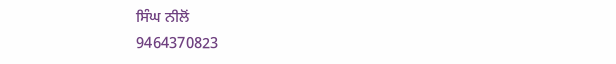ਸਿੰਘ ਨੀਲੋਂ
9464370823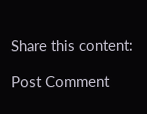Share this content:

Post Comment